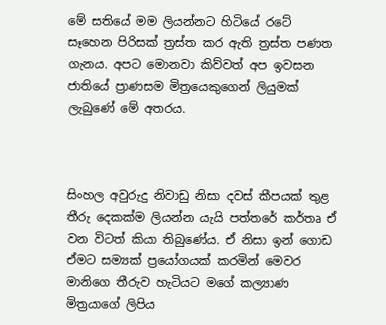මේ සතියේ මම ලියන්නට හිටියේ රටේ සෑහෙන පිරිසක් ත්‍රස්ත කර ඇති ත්‍රස්ත පණත ගැනය. අපට මොනවා කිව්වත් අප ඉවසන ජාතියේ ප්‍රාණසම මිත්‍රයෙකුගෙන් ලියුමක් ලැබුණේ මේ අතරය.



සිංහල අවුරුදු නිවාඩු නිසා දවස් කීපයක් තුළ තීරු දෙකක්ම ලියන්න යැයි පත්තරේ කර්තෘ ඒ වන විටත් කියා තිබුණේය. ඒ නිසා ඉන් ගොඩ ඒමට සම්‍යක් ප්‍රයෝගයක් කරමින් මෙවර මානිගෙ තීරුව හැටියට මගේ කල්‍යාණ මිත්‍රයාගේ ලිපිය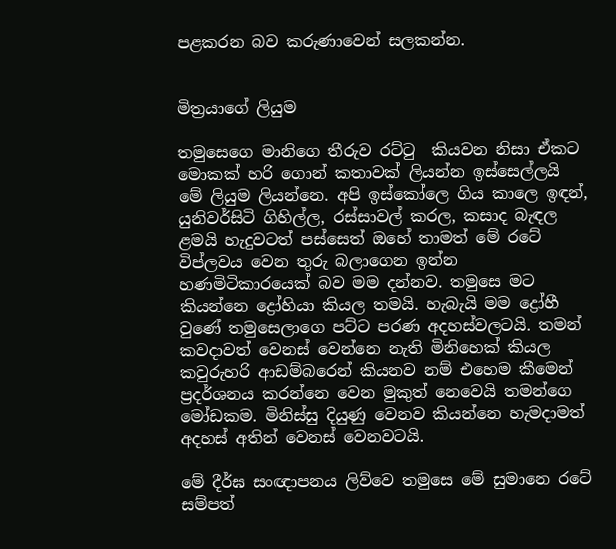පළකරන බව කරුණාවෙන් සලකන්න.


මිත්‍රයාගේ ලියුම

තමුසෙගෙ මානිගෙ තීරුව රට්ටු  කියවන නිසා ඒකට මොකක් හරි ගොන් කතාවක් ලියන්න ඉස්සෙල්ලයි මේ ලියුම ලියන්නෙ. අපි ඉස්කෝලෙ ගිය කාලෙ ඉඳන්, යුනිවර්සිටි ගිහිල්ල, රස්සාවල් කරල, කසාද බැඳල ළමයි හැදුවටත් පස්සෙත් ඔහේ තාමත් මේ රටේ විප්ලවය වෙන තුරු බලාගෙන ඉන්න හණමිටිකාරයෙක් බව මම දන්නව. තමුසෙ මට කියන්නෙ ද්‍රෝහියා කියල තමයි. හැබැයි මම ද්‍රෝහී වුණේ තමුසෙලාගෙ පට්ට පරණ අදහස්වලටයි. තමන් කවදාවත් වෙනස් වෙන්නෙ නැති මිනිහෙක් කියල කවුරුහරි ආඩම්බරෙන් කියනව නම් එහෙම කීමෙන් ප්‍රදර්ශනය කරන්නෙ වෙන මුකුත් නෙවෙයි තමන්ගෙ මෝඩකම. මිනිස්සු දියුණු වෙනව කියන්නෙ හැමදාමත් අදහස් අතින් වෙනස් වෙනවටයි.

මේ දීර්ඝ සංඥාපනය ලිව්වෙ තමුසෙ මේ සුමානෙ රටේ සම්පත්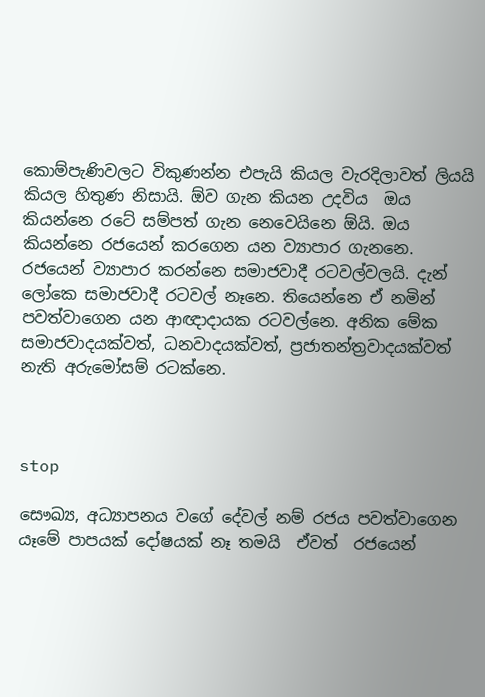කොම්පැණිවලට විකුණන්න එපැයි කියල වැරදිලාවත් ලියයි කියල හිතුණ නිසායි. ඕව ගැන කියන උදවිය  ඔය කියන්නෙ රටේ සම්පත් ගැන නෙවෙයිනෙ ඕයි. ඔය කියන්නෙ රජයෙන් කරගෙන යන ව්‍යාපාර ගැනනෙ. රජයෙන් ව්‍යාපාර කරන්නෙ සමාජවාදී රටවල්වලයි. දැන් ලෝකෙ සමාජවාදී රටවල් නෑනෙ. තියෙන්නෙ ඒ නමින් පවත්වාගෙන යන ආඥාදායක රටවල්නෙ. අනික මේක සමාජවාදයක්වත්, ධනවාදයක්වත්, ප්‍රජාතන්ත්‍රවාදයක්වත් නැති අරුමෝසම් රටක්නෙ.



stop

සෞඛ්‍ය, අධ්‍යාපනය වගේ දේවල් නම් රජය පවත්වාගෙන යෑමේ පාපයක් දෝෂයක් නෑ තමයි  ඒවත්  රජයෙන්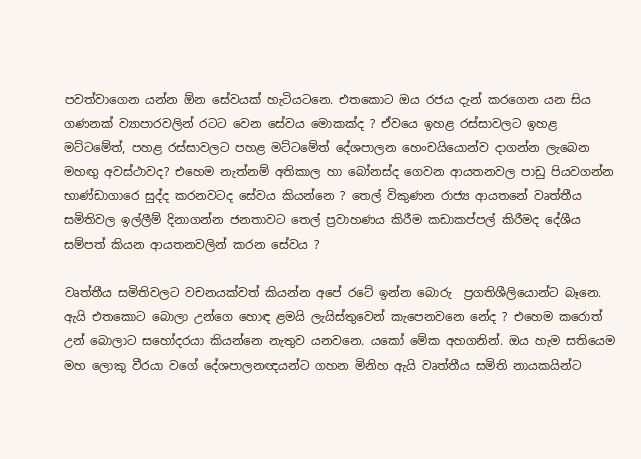පවත්වාගෙන යන්න ඕන සේවයක් හැටියටනෙ. එතකොට ඔය රජය දැන් කරගෙන යන සිය ගණනක් ව්‍යාපාරවලින් රටට වෙන සේවය මොකක්ද ? ඒවයෙ ඉහළ රස්සාවලට ඉහළ මට්ටමේත්, පහළ රස්සාවලට පහළ මට්ටමේත් දේශපාලන හෙංචයියොන්ව දාගන්න ලැබෙන මහඟු අවස්ථාවද? එහෙම නැත්නම් අතිකාල හා බෝනස්ද ගෙවන ආයතනවල පාඩු පියවගන්න භාණ්ඩාගාරෙ සුද්ද කරනවටද සේවය කියන්නෙ ? තෙල් විකුණන රාජ්‍ය ආයතනේ වෘත්තීය සමිතිවල ඉල්ලීම් දිනාගන්න ජනතාවට තෙල් ප්‍රවාහණය කිරීම කඩාකප්පල් කිරීමද දේශීය සම්පත් කියන ආයතනවලින් කරන සේවය ?

වෘත්තීය සමිතිවලට වචනයක්වත් කියන්න අපේ රටේ ඉන්න බොරු  ප්‍රගතිශීලියොන්ට බෑනෙ. ඇයි එතකොට බොලා උන්ගෙ හොඳ ළමයි ලැයිස්තුවෙන් කැපෙනවනෙ නේද ? එහෙම කරොත් උන් බොලාට සහෝදරයා කියන්නෙ නැතුව යනවනෙ. යකෝ මේක අහගනින්. ඔය හැම සතියෙම මහ ලොකු වීරයා වගේ දේශපාලනඥයන්ට ගහන මිනිහ ඇයි වෘත්තීය සමිති නායකයින්ට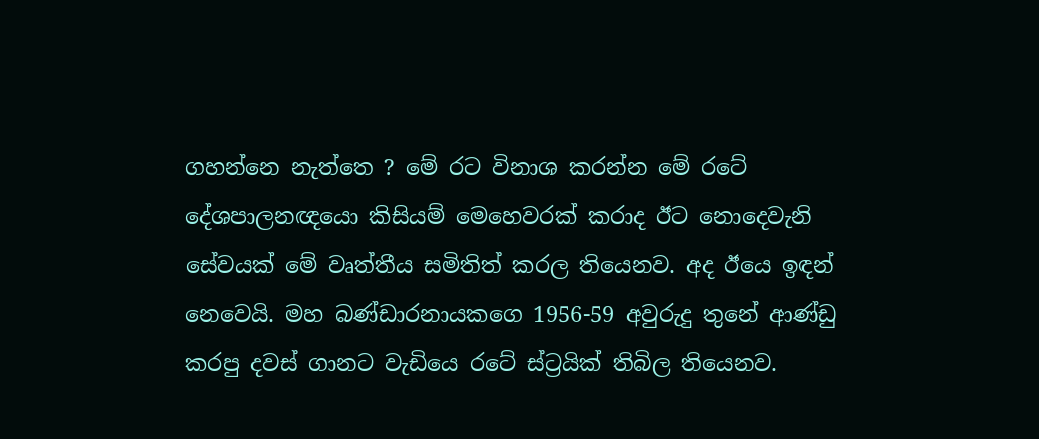ගහන්නෙ නැත්තෙ ? මේ රට විනාශ කරන්න මේ රටේ දේශපාලනඥයො කිසියම් මෙහෙවරක් කරාද ඊට නොදෙවැනි සේවයක් මේ වෘත්තීය සමිතිත් කරල තියෙනව. අද ඊයෙ ඉඳන් නෙවෙයි. මහ බණ්ඩාරනායකගෙ 1956-59 අවුරුදු තුනේ ආණ්ඩු කරපු දවස් ගානට වැඩියෙ රටේ ස්ට්‍රයික් තිබිල තියෙනව.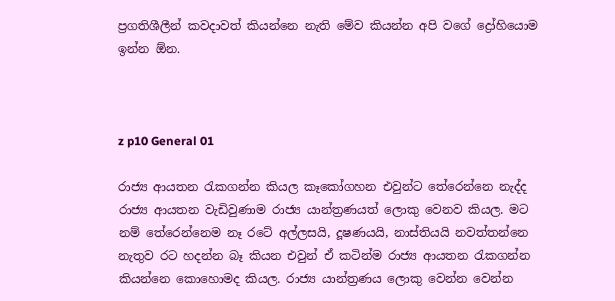ප්‍රගතිශීලීන් කවදාවත් කියන්නෙ නැති මේව කියන්න අපි වගේ ද්‍රෝහියොම ඉන්න ඕන.



z p10 General 01

රාජ්‍ය ආයතන රැකගන්න කියල කෑකෝගහන එවුන්ට තේරෙන්නෙ නැද්ද රාජ්‍ය ආයතන වැඩිවුණාම රාජ්‍ය යාන්ත්‍රණයත් ලොකු වෙනව කියල. මට නම් තේරෙන්නෙම නෑ රටේ අල්ලසයි, දූෂණයයි, නාස්තියයි නවත්තන්නෙ නැතුව රට හදන්න බෑ කියන එවුන් ඒ කටින්ම රාජ්‍ය ආයතන රැකගන්න කියන්නෙ කොහොමද කියල. රාජ්‍ය යාන්ත්‍රණය ලොකු වෙන්න වෙන්න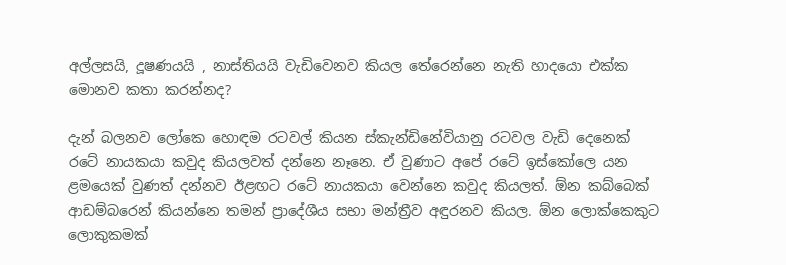අල්ලසයි, දූෂණයයි , නාස්තියයි වැඩිවෙනව කියල තේරෙන්නෙ නැති හාදයො එක්ක මොනව කතා කරන්නද?

දැන් බලනව ලෝකෙ හොඳම රටවල් කියන ස්කැන්ඩිනේවියානු රටවල වැඩි දෙනෙක් රටේ නායකයා කවුද කියලවත් දන්නෙ නෑනෙ. ඒ වුණාට අපේ රටේ ඉස්කෝලෙ යන ළමයෙක් වුණත් දන්නව ඊළඟට රටේ නායකයා වෙන්නෙ කවුද කියලත්. ඕන කබ්බෙක් ආඩම්බරෙන් කියන්නෙ තමන් ප්‍රාදේශීය සභා මන්ත්‍රීව අඳුරනව කියල. ඕන ලොක්කෙකුට ලොකුකමක්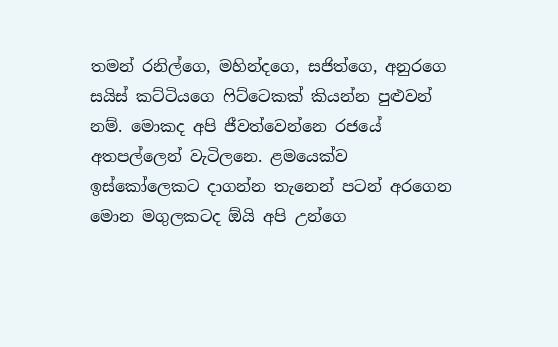තමන් රනිල්ගෙ, මහින්දගෙ, සජිත්ගෙ, අනුරගෙ සයිස් කට්ටියගෙ ෆිට්ටෙකක් කියන්න පුළුවන් නම්. මොකද අපි ජීවත්වෙන්නෙ රජයේ අතපල්ලෙන් වැටිලනෙ. ළමයෙක්ව ඉස්කෝලෙකට දාගන්න තැනෙන් පටන් අරගෙන මොන මගුලකටද ඕයි අපි උන්ගෙ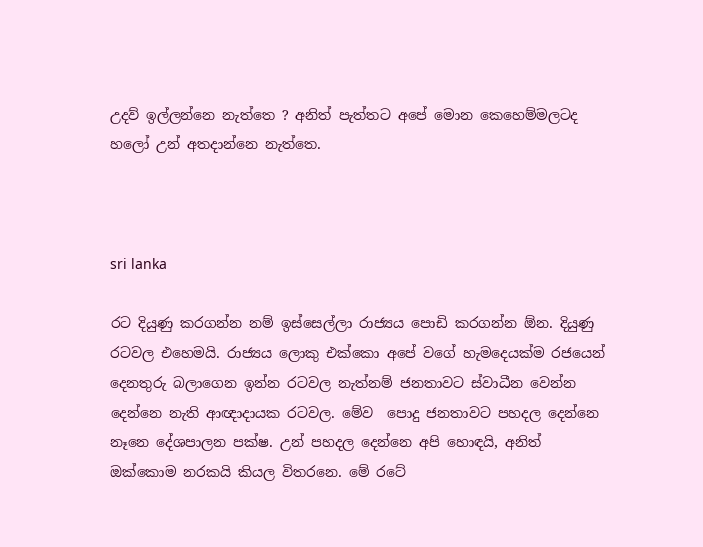උදව් ඉල්ලන්නෙ නැත්තෙ ? අනිත් පැත්තට අපේ මොන කෙහෙම්මලටද හලෝ උන් අතදාන්නෙ නැත්තෙ.



sri lanka

රට දියුණු කරගන්න නම් ඉස්සෙල්ලා රාජ්‍යය පොඩි කරගන්න ඕන. දියුණු රටවල එහෙමයි. රාජ්‍යය ලොකු එක්කො අපේ වගේ හැමදෙයක්ම රජයෙන් දෙනතුරු බලාගෙන ඉන්න රටවල නැත්නම් ජනතාවට ස්වාධීන වෙන්න දෙන්නෙ නැති ආඥාදායක රටවල. මේව  පොදු ජනතාවට පහදල දෙන්නෙ නෑනෙ දේශපාලන පක්ෂ. උන් පහදල දෙන්නෙ අපි හොඳයි, අනිත් ඔක්කොම නරකයි කියල විතරනෙ. මේ රටේ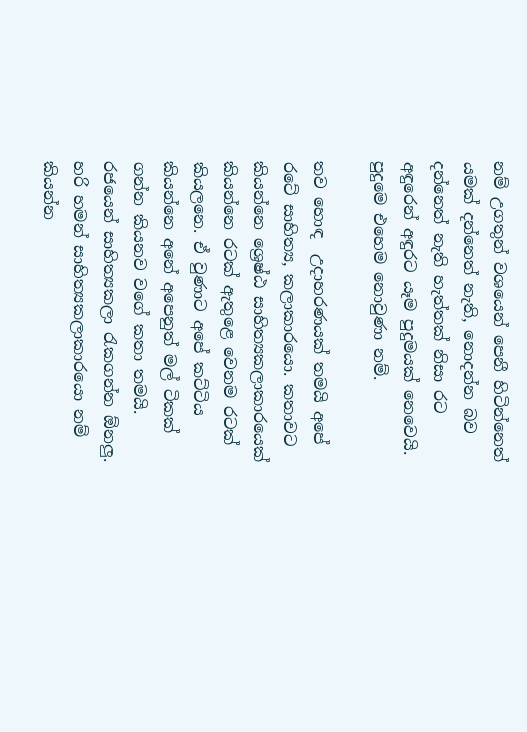නම් උගතුන් වශයෙන් පෙනී හිටින්නෙත් යමක් දන්නෙත් නැති, නොදන්න බව දන්නෙත් නැති හැත්තක් නිසා රට අඳුරෙන් අඳුරට යෑම පුදුමයක් නෙවෙයි. පුදුමෙ එහෙම නොවුණා නම්.

තව හොඳ  උදාහරණයක් තමයි අපේ රටේ සාහිත්‍ය, කලාකාරයො. කතාවට කියන්නෙ ශ්‍රෙෂ්ඨ සාහිත්‍යකලාකාරයෙක් කියන්නෙ රටක් ඇතුළෙ වෙනම රටක් කියලනෙ. ඒ වුණාට අපේ කට්ටිය කියන්නෙ අනේ අපෙනුත් මල් ටිකක් ගන්න කියනව වගේ කතා තමයි. රජයෙන් සාහිත්‍යකලා රැකගන්න ඕනලු. හරි හමන් සාහිත්‍යකලාකාරයො නම් කියන්න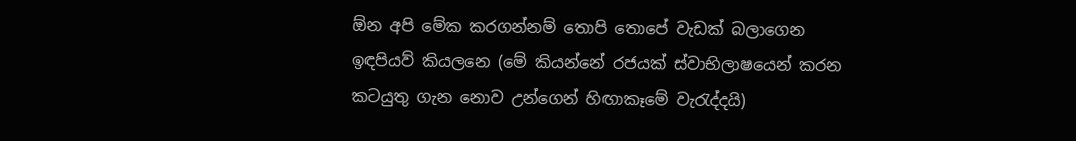ඕන අපි මේක කරගන්නම් තොපි තොපේ වැඩක් බලාගෙන ඉඳපියව් කියලනෙ (මේ කියන්නේ රජයක් ස්වාභිලාෂයෙන් කරන කටයුතු ගැන නොව උන්ගෙන් හිඟාකෑමේ වැරැද්දයි)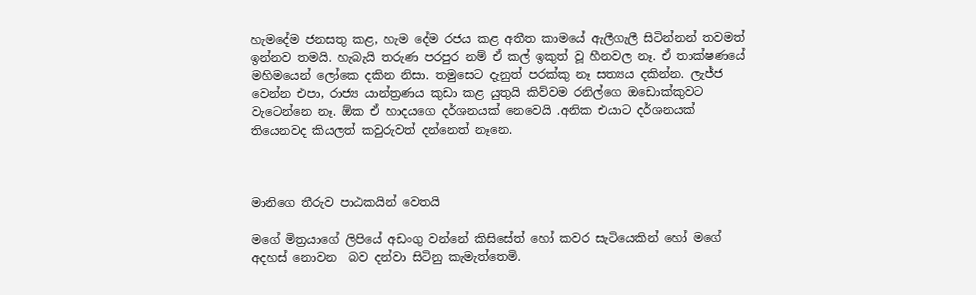හැමදේම ජනසතු කළ, හැම දේම රජය කළ අතීත කාමයේ ඇලීගැලී සිටින්නන් තවමත් ඉන්නව තමයි. හැබැයි තරුණ පරපුර නම් ඒ කල් ඉකුත් වූ හීනවල නෑ. ඒ තාක්ෂණයේ මහිමයෙන් ලෝකෙ දකින නිසා. තමුසෙට දැනුත් පරක්කු නෑ සත්‍යය දකින්න. ලැජ්ජ වෙන්න එපා, රාජ්‍ය යාන්ත්‍රණය කුඩා කළ යුතුයි කිව්වම රනිල්ගෙ ඔඩොක්කුවට වැටෙන්නෙ නෑ. ඕක ඒ හාදයගෙ දර්ශනයක් නෙවෙයි .අනික එයාට දර්ශනයක් තියෙනවද කියලත් කවුරුවත් දන්නෙත් නෑනෙ.



මානිගෙ තීරුව පාඨකයින් වෙතයි

මගේ මිත්‍රයාගේ ලිපියේ අඩංගු වන්නේ කිසිසේත් හෝ කවර සැටියෙකින් හෝ මගේ අදහස් නොවන  බව දන්වා සිටිනු කැමැත්තෙමි.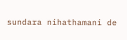sundara nihathamani de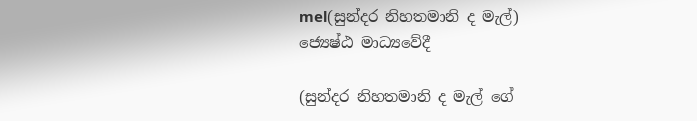mel(සුන්දර නිහතමානි ද මැල්)
ජ්‍යෙෂ්ඨ මාධ්‍යවේදී

(සුන්දර නිහතමානි ද මැල් ගේ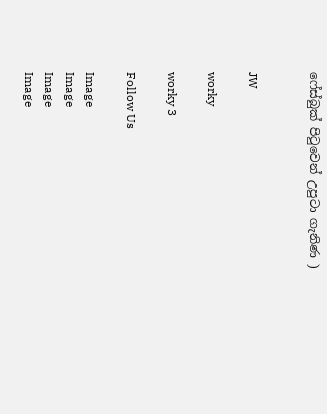ෆේස්බුක් පිටුවෙන් උපුටා ගැනිණ )


JW

worky

worky 3

Follow Us

Image
Image
Image
Image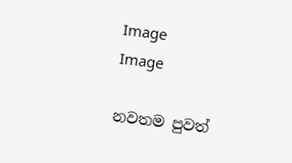Image
Image

නවතම පුවත්